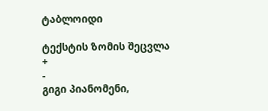ტაბლოიდი

ტექსტის ზომის შეცვლა
+
-
გიგი პიანომენი,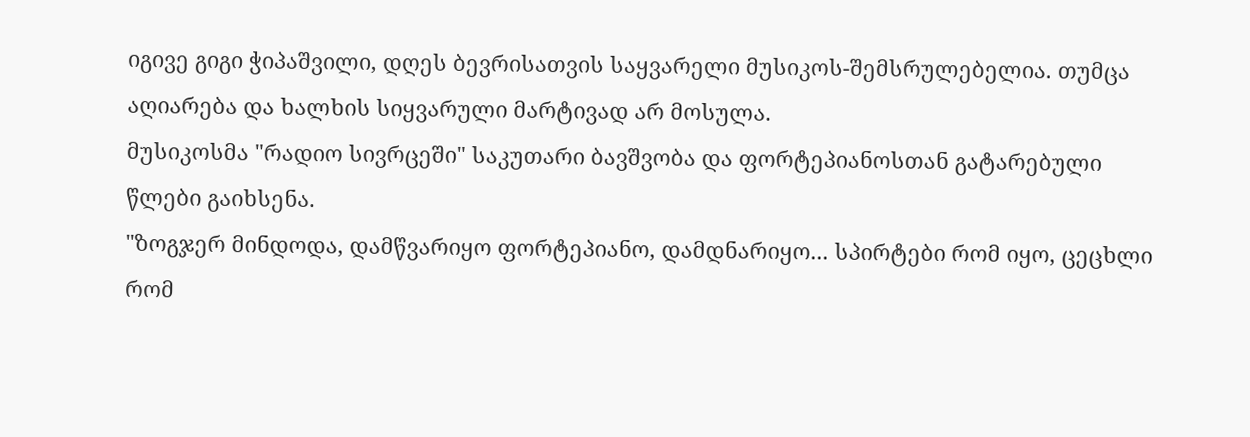იგივე გიგი ჭიპაშვილი, დღეს ბევრისათვის საყვარელი მუსიკოს-შემსრულებელია. თუმცა აღიარება და ხალხის სიყვარული მარტივად არ მოსულა.
მუსიკოსმა "რადიო სივრცეში" საკუთარი ბავშვობა და ფორტეპიანოსთან გატარებული წლები გაიხსენა.
"ზოგჯერ მინდოდა, დამწვარიყო ფორტეპიანო, დამდნარიყო... სპირტები რომ იყო, ცეცხლი რომ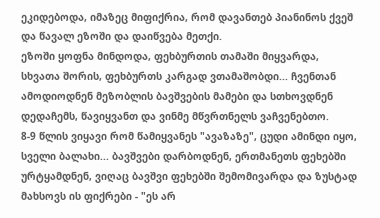ეკიდებოდა, იმაზეც მიფიქრია, რომ დავანთებ პიანინოს ქვეშ და წავალ ეზოში და დაიწვება მეთქი.
ეზოში ყოფნა მინდოდა, ფეხბურთის თამაში მიყვარდა, სხვათა შორის, ფეხბურთს კარგად ვთამაშობდი... ჩვენთან ამოდიოდნენ მეზობლის ბავშვების მამები და სთხოვდნენ დედაჩემს, წავიყვანთ და ვინმე მწვრთნელს ვაჩვენებთო.
8-9 წლის ვიყავი რომ წამიყვანეს "ავაზაზე", ცუდი ამინდი იყო, სველი ბალახი... ბავშვები დარბოდნენ, ერთმანეთს ფეხებში ურტყამდნენ, ვიღაც ბავშვი ფეხებში შემომივარდა და ზუსტად მახსოვს ის ფიქრები - "ეს არ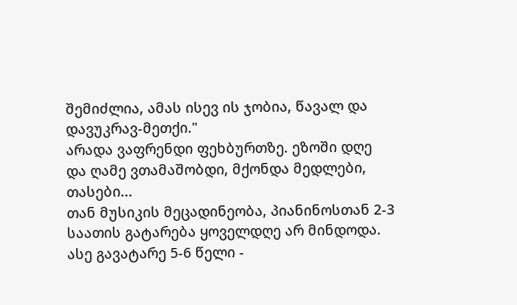შემიძლია, ამას ისევ ის ჯობია, წავალ და დავუკრავ-მეთქი."
არადა ვაფრენდი ფეხბურთზე. ეზოში დღე და ღამე ვთამაშობდი, მქონდა მედლები, თასები...
თან მუსიკის მეცადინეობა, პიანინოსთან 2-3 საათის გატარება ყოველდღე არ მინდოდა. ასე გავატარე 5-6 წელი -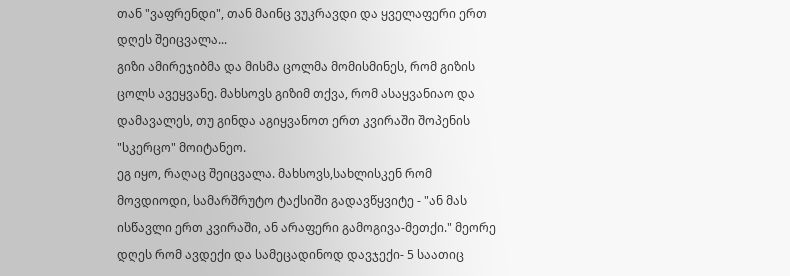თან "ვაფრენდი", თან მაინც ვუკრავდი და ყველაფერი ერთ დღეს შეიცვალა...
გიზი ამირეჯიბმა და მისმა ცოლმა მომისმინეს, რომ გიზის ცოლს ავეყვანე. მახსოვს გიზიმ თქვა, რომ ასაყვანიაო და დამავალეს, თუ გინდა აგიყვანოთ ერთ კვირაში შოპენის "სკერცო" მოიტანეო.
ეგ იყო, რაღაც შეიცვალა. მახსოვს,სახლისკენ რომ მოვდიოდი, სამარშრუტო ტაქსიში გადავწყვიტე - "ან მას ისწავლი ერთ კვირაში, ან არაფერი გამოგივა-მეთქი." მეორე დღეს რომ ავდექი და სამეცადინოდ დავჯექი- 5 საათიც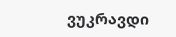ვუკრავდი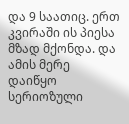და 9 საათიც. ერთ კვირაში ის პიესა მზად მქონდა. და ამის მერე დაიწყო სერიოზული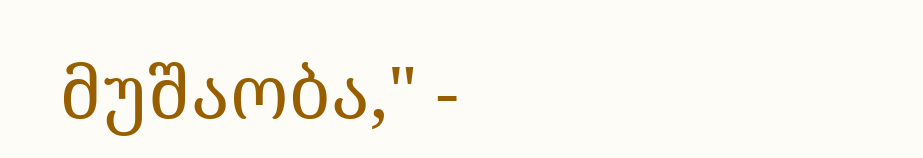მუშაობა," -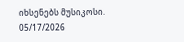იხსენებს მუსიკოსი.
05/17/2026